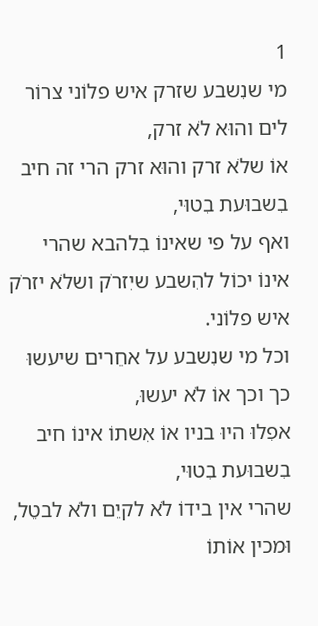1
מי שנִשבע שזרק איש פלוֹני צרוֹר לים והוּא לֹא זרק,
אוֹ שלֹא זרק והוּא זרק הרי זה חיב בִשבוּעת בִטוּי,
ואף על פי שאינוֹ בִלהבא שהרי אינוֹ יכוֹל להִשבע שיִזרֹק ושלֹא יזרֹק איש פלוֹני.
וכל מי שנִשבע על אחֵרים שיעשוּ כך וכך אוֹ לֹא יעשוּ,
אפִלוּ היוּ בניו אוֹ אִשתוֹ אינוֹ חיב בִשבוּעת בִטוּי,
שהרי אין בידוֹ לֹא לקיֵם ולֹא לבטֵל,
וּמכין אוֹתוֹ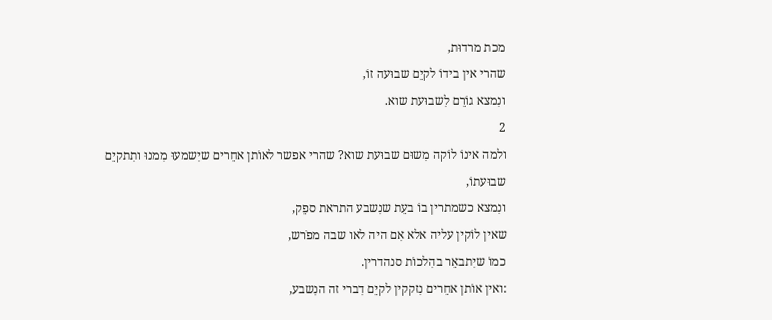מכת מרדוּת,
שהרי אין בידוֹ לקיֵם שבוּעה זוֹ,
ונִמצא גוֹרֵם לִשבוּעת שוא.
2
ולמה אינוֹ לוֹקה מִשוּם שבוּעת שוא? שהרי אפשר לאוֹתן אחֵרים שיִשמעוּ מִמנוּ ותִתקיֵם שבוּעתוֹ,
ונִמצא כשמתרין בוֹ בעֵת שנִשבע התראת ספֵק,
שאין לוֹקין עליה אלא אִם היה לאו שבה מפֹרש,
כמוֹ שיִתבאֵר בהִלכוֹת סנהדרין.
:ואין אוֹתן אחֵרים נִזקקין לקיֵם דִברי זה הנִשבע,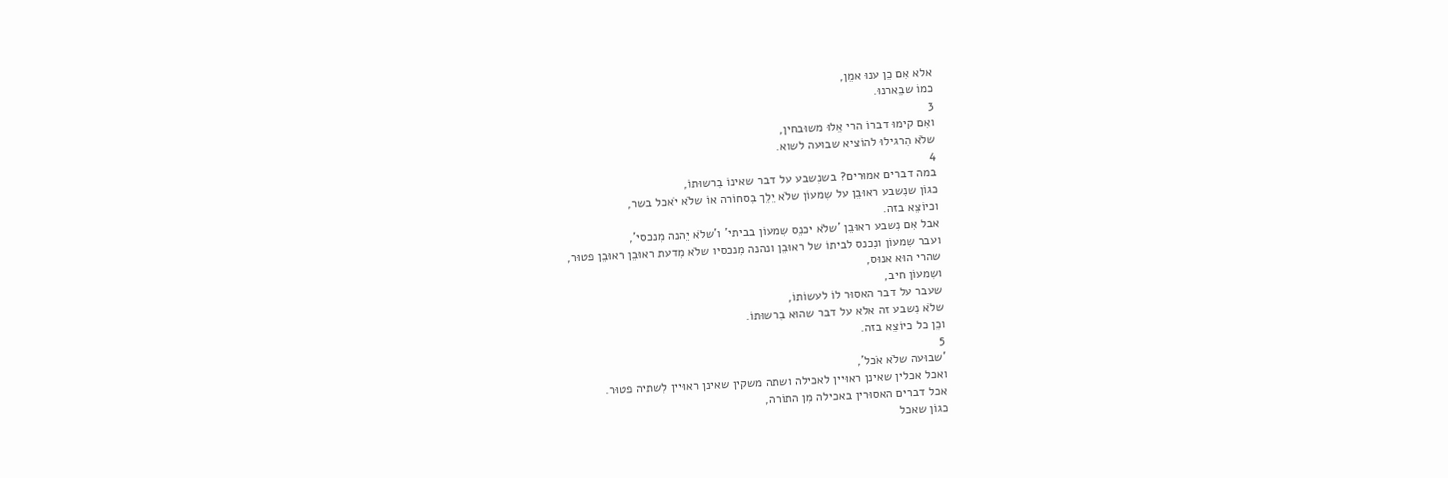אלא אִם כֵן ענוּ אמֵן,
כמוֹ שבֵארנוּ.
3
ואִם קימוּ דברוֹ הרי אֵלוּ משוּבחין,
שלֹא הִרגילוּ להוֹציא שבוּעה לשוא.
4
במה דברים אמוּרים? בשנִשבע על דבר שאינוֹ בִרשוּתוֹ,
כגוֹן שנִשבע ראוּבֵן על שִמעוֹן שלֹא יֵלֵך בִסחוֹרה אוֹ שלֹא יֹאכל בשר,
וכיוֹצֵא בזה.
אבל אִם נִשבע ראוּבֵן 'שלֹא יכנֵס שִמעוֹן בביתי' ו'שלֹא יֵהנה מִנכסי',
ועבר שִמעוֹן ונִכנס לביתוֹ של ראוּבֵן ונהנה מִנכסיו שלֹא מִדעת ראוּבֵן ראוּבֵן פטוּר,
שהרי הוּא אנוּס,
ושִמעוֹן חיב,
שעבר על דבר האסוּר לוֹ לעשוֹתוֹ,
שלֹא נִשבע זה אלא על דבר שהוּא בִרשוּתוֹ.
וכֵן כל כיוֹצֵא בזה.
5
'שבוּעה שלֹא אֹכל',
ואכל אכלין שאינן ראוּיין לאכילה ושתה משקין שאינן ראוּיין לִשתיה פטוּר.
אכל דברים האסוּרין באכילה מִן התוֹרה,
כגוֹן שאכל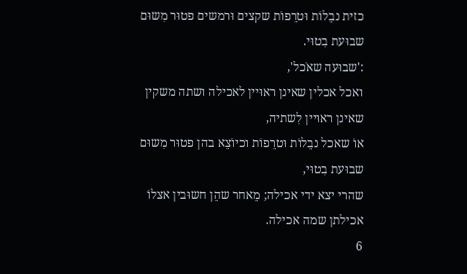כזית נבֵלוֹת וּטרֵפוֹת שקצים וּרמשים פטוּר מִשוּם שבוּעת בִטוּי.
:'שבוּעה שאֹכל',
ואכל אכלין שאינן ראוּיין לאכילה ושתה משקין שאינן ראוּיין לִשתיה,
אוֹ שאכל נבֵלוֹת וּטרֵפוֹת וכיוֹצֵא בהן פטוּר מִשוּם שבוּעת בִטוּי,
שהרי יצא ידי אכילה; מֵאחר שהֵן חשוּבין אצלוֹ אכילתן שמה אכילה.
6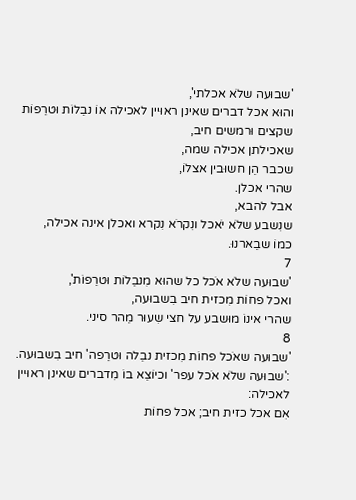'שבוּעה שלֹא אכלתי',
והוּא אכל דברים שאינן ראוּיין לאכילה אוֹ נבֵלוֹת וּטרֵפוֹת שקצים וּרמשים חיב,
שאכילתן אכילה שמה,
שכבר הֵן חשוּבין אצלוֹ,
שהרי אכלן.
אבל להבא,
שנִשבע שלֹא יֹאכל ונִקרֹא נִקרא ואכלן אינה אכילה,
כמוֹ שבֵארנוּ.
7
'שבוּעה שלֹא אֹכל כל שהוּא מִנבֵלוֹת וּטרֵפוֹת',
ואכל פחוֹת מִכזית חיב בִשבוּעה,
שהרי אינוֹ מוּשבע על חצי שִעוּר מֵהר סיני.
8
'שבוּעה שאֹכל פחוֹת מִכזית נבֵלה וּטרֵפה' חיב בִשבוּעה.
:'שבוּעה שלֹא אֹכל עפר' וכיוֹצֵא בוֹ מִדברים שאינן ראוּיין לאכילה:
אִם אכל כזית חיב; אכל פחוֹת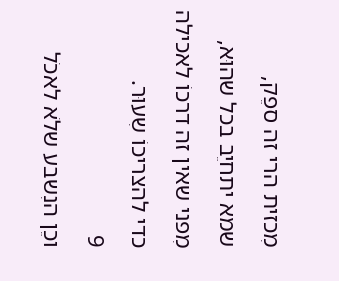מִכזית הרי זה ספֵק,
שמא יתחיֵב בכל שהוּא,
מִפני שאין זה דרכוֹ לאכילה כדי להצריכוֹ שִעוּר.
9
וכֵן הנִשבע שלֹא לאכֹל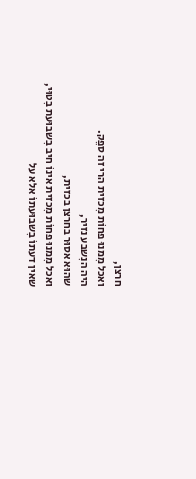חרצן,
ואכל מִמנוּ פחוֹת מִכזית הרי זה ספֵק.
היה הנִשבע נזיר,
שהוּא אסוּר בחרצן בכזית,
ואכל מִמנוּ פחוֹת מִכזית אינוֹ חיב בִשבוּעת בִטוּי,
שאין דעתוֹ בִשבוּעתוֹ אלא על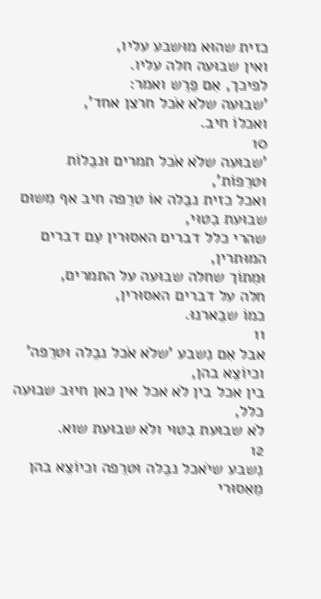כזית שהוּא מוּשבע עליו,
ואין שבוּעה חלה עליו.
לפיכך, אִם פֵרֵש ואמר:
'שבוּעה שלֹא אֹכל חרצן אחד',
ואכלוֹ חיב.
10
'שבוּעה שלֹא אֹכל תמרים וּנבֵלוֹת וּטרֵפוֹת',
ואכל כזית נבֵלה אוֹ טרֵפה חיב אף מִשוּם שבוּעת בִטוּי,
שהרי כלל דברים האסוּרין עִם דברים המוּתרין,
וּמִתוֹך שחלה שבוּעה על התמרים,
חלה על דברים האסוּרין,
כמוֹ שבֵארנוּ.
11
אבל אִם נִשבע 'שלֹא אֹכל נבֵלה וּטרֵפה' וכיוֹצֵא בהן,
בין אכל בין לֹא אכל אין כאן חיוּב שבוּעה כלל,
לֹא שבוּעת בִטוּי ולֹא שבוּעת שוא.
12
נִשבע שיֹאכל נבֵלה וּטרֵפה וכיוֹצֵא בהן מֵאִסוּרי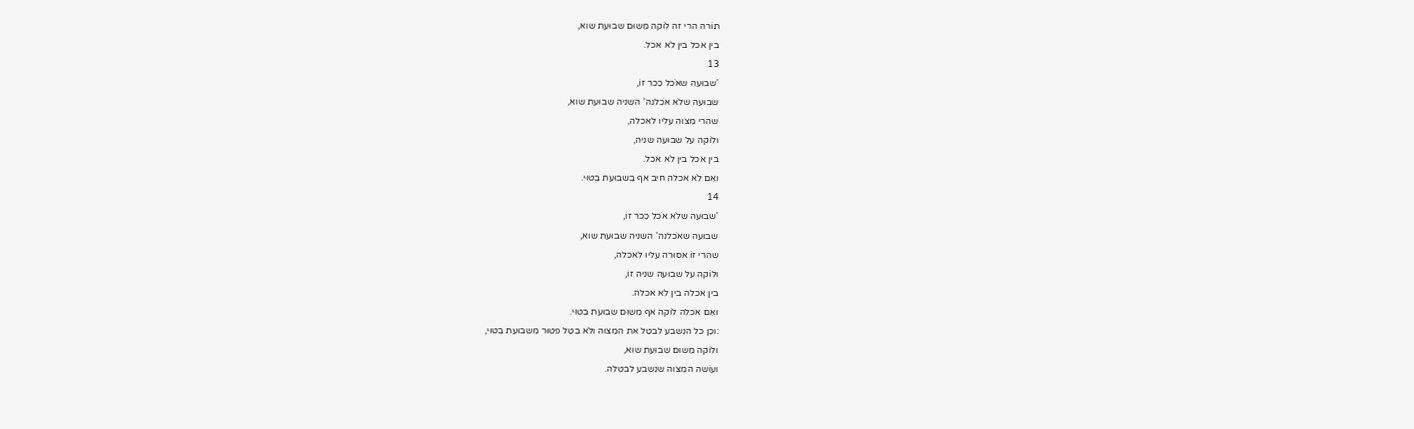תוֹרה הרי זה לוֹקה מִשוּם שבוּעת שוא,
בין אכל בין לֹא אכל.
13
'שבוּעה שאֹכל כִכר זוֹ,
שבוּעה שלֹא אֹכלנה' השניה שבוּעת שוא,
שהרי מִצוה עליו לאכלה,
ולוֹקה על שבוּעה שניה,
בין אכל בין לֹא אכל.
ואִם לֹא אכלה חיב אף בִשבוּעת בִטוּי.
14
'שבוּעה שלֹא אֹכל כִכר זוֹ,
שבוּעה שאֹכלנה' השניה שבוּעת שוא,
שהרי זוֹ אסוּרה עליו לאכלה,
ולוֹקה על שבוּעה שניה זוֹ,
בין אכלה בין לֹא אכלה.
ואִם אכלה לוֹקה אף מִשוּם שבוּעת בִטוּי.
:וכֵן כל הנִשבע לבטֵל את המִצוה ולֹא בִטֵל פטוּר מִשבוּעת בִטוּי,
ולוֹקה מִשוּם שבוּעת שוא,
ועוֹשה המִצוה שנִשבע לבטלה.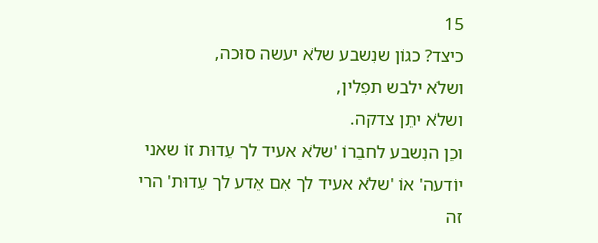15
כיצד? כגוֹן שנִשבע שלֹא יעשה סוּכה,
ושלֹא ילבש תפִלין,
ושלֹא יתֵן צדקה.
וכֵן הנִשבע לחבֵרוֹ 'שלֹא אעיד לך עֵדוּת זוֹ שאני יוֹדעה' אוֹ 'שלֹא אעיד לך אִם אֵדע לך עֵדוּת' הרי זה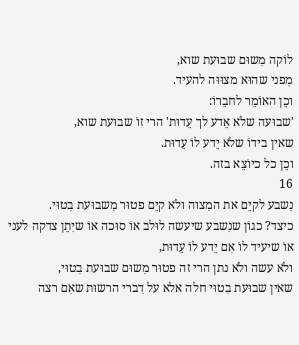לוֹקה מִשוּם שבוּעת שוא,
מִפני שהוּא מצוּוּה להעיד.
וכֵן האוֹמֵר לחבֵרוֹ:
'שבוּעה שלֹא אֵדע לך עֵדוּת' הרי זוֹ שבוּעת שוא,
שאין בידוֹ שלֹא יֵדע לוֹ עֵדוּת.
וכֵן כל כיוֹצֵא בזה.
16
נִשבע לקיֵם את המִצוה ולֹא קיֵם פטוּר מִשבוּעת בִטוּי.
כיצד? כגוֹן שנִשבע שיעשה לוּלב אוֹ סוּכה אוֹ שיִתֵן צדקה לעני אוֹ שיעיד לוֹ אִם יֵדע לוֹ עֵדוּת,
ולֹא עשה ולֹא נתן הרי זה פטוּר מִשוּם שבוּעת בִטוּי,
שאין שבוּעת בִטוּי חלה אלא על דִברי הרשוּת שאִם רצה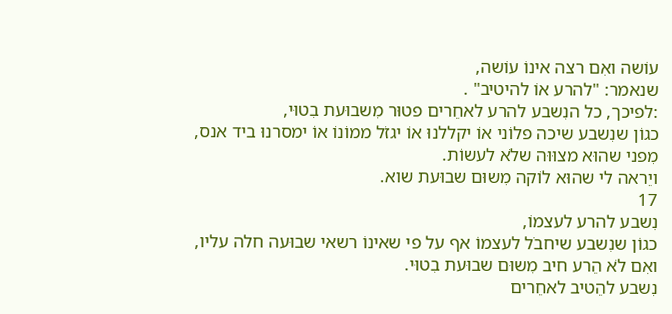עוֹשה ואִם רצה אינוֹ עוֹשה,
שנאמר: "להרע אוֹ להיטיב" .
:לפיכך, כל הנִשבע להרע לאחֵרים פטוּר מִשבוּעת בִטוּי,
כגוֹן שנִשבע שיכה פלוֹני אוֹ יקללנוּ אוֹ יגזֹל ממוֹנוֹ אוֹ ימסרנוּ ביד אנס,
מִפני שהוּא מצוּוּה שלֹא לעשוֹת.
ויֵראה לי שהוּא לוֹקה מִשוּם שבוּעת שוא.
17
נִשבע להרע לעצמוֹ,
כגוֹן שנִשבע שיחבֹל לעצמוֹ אף על פי שאינוֹ רשאי שבוּעה חלה עליו,
ואִם לֹא הֵרע חיב מִשוּם שבוּעת בִטוּי.
נִשבע להֵטיב לאחֵרים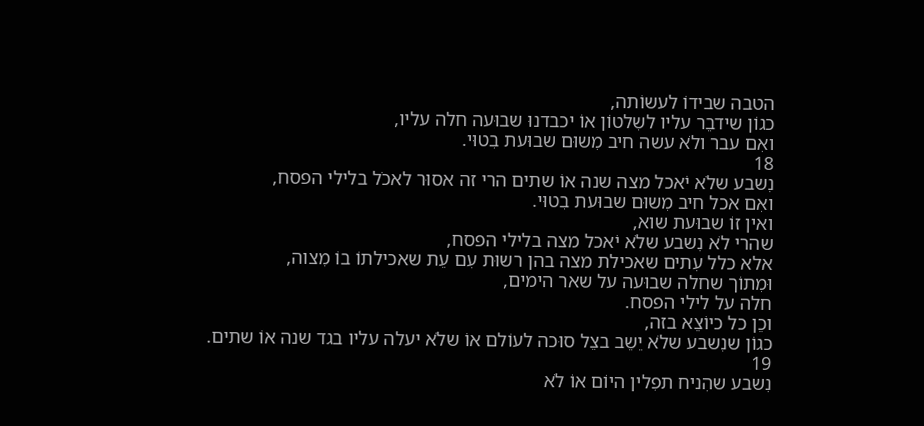הטבה שבידוֹ לעשוֹתה,
כגוֹן שידבֵר עליו לשִלטוֹן אוֹ יכבדנוּ שבוּעה חלה עליו,
ואִם עבר ולֹא עשה חיב מִשוּם שבוּעת בִטוּי.
18
נִשבע שלֹא יֹאכל מצה שנה אוֹ שתים הרי זה אסוּר לאכֹל בלילי הפסח,
ואִם אכל חיב מִשוּם שבוּעת בִטוּי.
ואין זוֹ שבוּעת שוא,
שהרי לֹא נִשבע שלֹא יֹאכל מצה בלילי הפסח,
אלא כלל עִתים שאכילת מצה בהן רשוּת עִם עֵת שאכילתוֹ בוֹ מִצוה,
וּמִתוֹך שחלה שבוּעה על שאר הימים,
חלה על לילי הפסח.
וכֵן כל כיוֹצֵא בזה,
כגוֹן שנִשבע שלֹא יֵשֵב בצֵל סוּכה לעוֹלם אוֹ שלֹא יעלה עליו בגד שנה אוֹ שתים.
19
נִשבע שהִניח תפִלין היוֹם אוֹ לֹא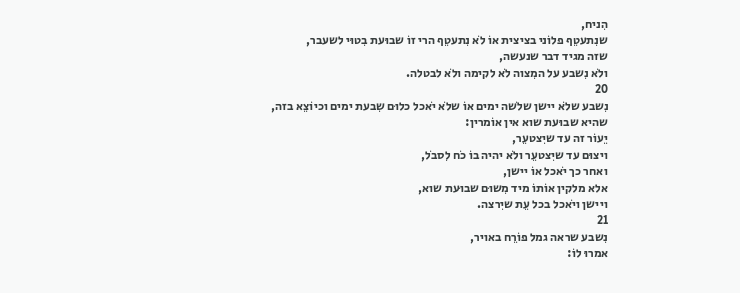הִניח,
שנִתעטֵף פלוֹני בציצית אוֹ לֹא נִתעטֵף הרי זוֹ שבוּעת בִטוּי לשעבר,
שזה מגיד דבר שנעשה,
ולֹא נִשבע על המִצוה לֹא לקימה ולֹא לבטלה.
20
נִשבע שלֹא יישן שלֹשה ימים אוֹ שלֹא יֹאכל כלוּם שִבעת ימים וכיוֹצֵא בזה,
שהיא שבוּעת שוא אין אוֹמרין:
יֵעוֹר זה עד שיִצטעֵר,
ויצוּם עד שיִצטעֵר ולֹא יהיה בוֹ כֹח לִסבֹל,
ואחר כך יֹאכל אוֹ יישן,
אלא מלקין אוֹתוֹ מיד מִשוּם שבוּעת שוא,
ויישן ויֹאכל בכל עֵת שיִרצה.
21
נִשבע שראה גמל פוֹרֵח באויר,
אמרוּ לוֹ: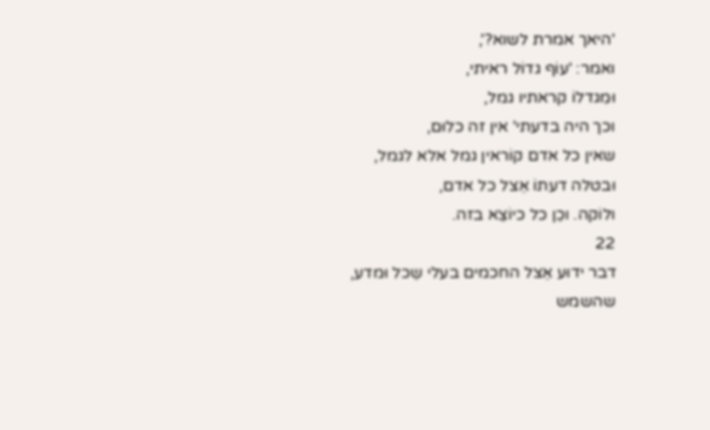'היאך אמרת לשוא?',
ואמר: 'עוֹף גדוֹל ראיתי,
וּמִגדלוֹ קראתיו גמל,
וכך היה בדעתי' אין זה כלוּם,
שאין כל אדם קוֹראין גמל אלא לגמל,
וּבטלה דעתוֹ אֵצל כל אדם,
ולוֹקה. וכֵן כל כיוֹצֵא בזה.
22
דבר ידוּע אֵצל החכמים בעלי שֵכל וּמדע,
שהשמש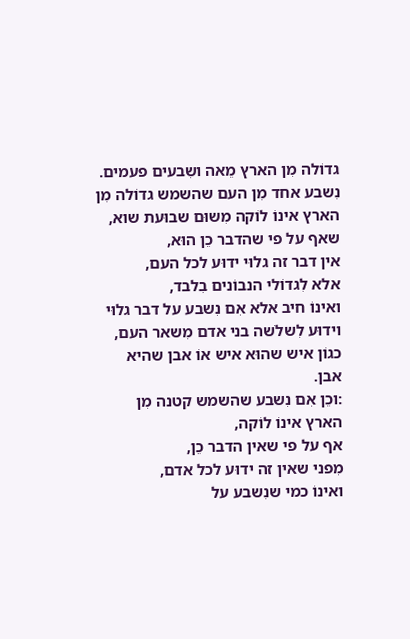גדוֹלה מִן הארץ מֵאה ושִבעים פעמים.
נִשבע אחד מִן העם שהשמש גדוֹלה מִן הארץ אינוֹ לוֹקה מִשוּם שבוּעת שוא,
שאף על פי שהדבר כֵן הוּא,
אין דבר זה גלוּי ידוּע לכל העם,
אלא לִגדוֹלי הנבוֹנים בִלבד,
ואינוֹ חיב אלא אִם נִשבע על דבר גלוּי וידוּע לִשלֹשה בני אדם מִשאר העם,
כגוֹן איש שהוּא איש אוֹ אבן שהיא אבן.
:וכֵן אִם נִשבע שהשמש קטנה מִן הארץ אינוֹ לוֹקה,
אף על פי שאין הדבר כֵן,
מִפני שאין זה ידוּע לכל אדם,
ואינוֹ כמי שנִשבע על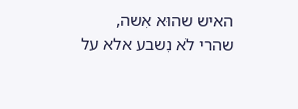האיש שהוּא אִשה,
שהרי לֹא נִשבע אלא על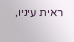ראית עיניו,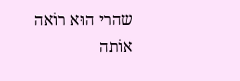שהרי הוּא רוֹאה אוֹתה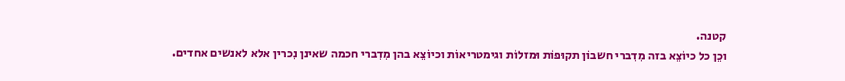קטנה.
וכֵן כל כיוֹצֵא בזה מִדִברי חשבוֹן תקוּפוֹת וּמזלוֹת וגימטריאוֹת וכיוֹצֵא בהן מִדִברי חכמה שאינן נִכרין אלא לאנשים אחדים.